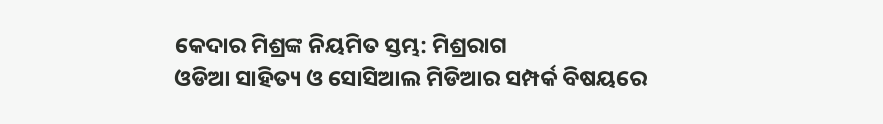କେଦାର ମିଶ୍ରଙ୍କ ନିୟମିତ ସ୍ତମ୍ଭ: ମିଶ୍ରରାଗ
ଓଡିଆ ସାହିତ୍ୟ ଓ ସୋସିଆଲ ମିଡିଆର ସମ୍ପର୍କ ବିଷୟରେ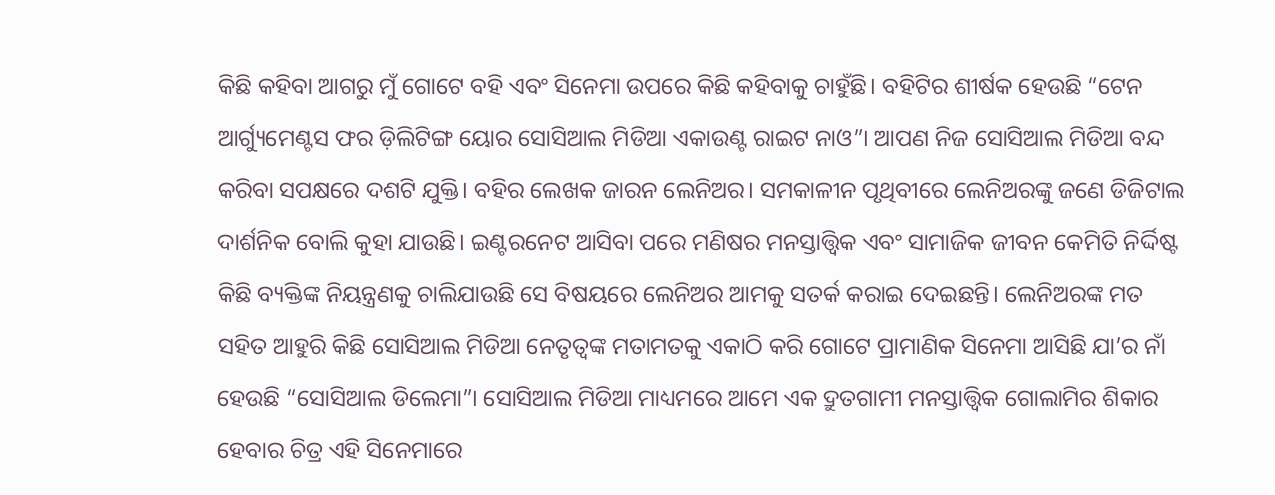କିଛି କହିବା ଆଗରୁ ମୁଁ ଗୋଟେ ବହି ଏବଂ ସିନେମା ଉପରେ କିଛି କହିବାକୁ ଚାହୁଁଛି। ବହିଟିର ଶୀର୍ଷକ ହେଉଛି “ଟେନ ଆର୍ଗ୍ୟୁମେଣ୍ଟସ ଫର ଡ଼ିଲିଟିଙ୍ଗ ୟୋର ସୋସିଆଲ ମିଡିଆ ଏକାଉଣ୍ଟ ରାଇଟ ନାଓ”। ଆପଣ ନିଜ ସୋସିଆଲ ମିଡିଆ ବନ୍ଦ କରିବା ସପକ୍ଷରେ ଦଶଟି ଯୁକ୍ତି। ବହିର ଲେଖକ ଜାରନ ଲେନିଅର। ସମକାଳୀନ ପୃଥିବୀରେ ଲେନିଅରଙ୍କୁ ଜଣେ ଡିଜିଟାଲ ଦାର୍ଶନିକ ବୋଲି କୁହା ଯାଉଛି। ଇଣ୍ଟରନେଟ ଆସିବା ପରେ ମଣିଷର ମନସ୍ତାତ୍ତ୍ଵିକ ଏବଂ ସାମାଜିକ ଜୀବନ କେମିତି ନିର୍ଦ୍ଦିଷ୍ଟ କିଛି ବ୍ୟକ୍ତିଙ୍କ ନିୟନ୍ତ୍ରଣକୁ ଚାଲିଯାଉଛି ସେ ବିଷୟରେ ଲେନିଅର ଆମକୁ ସତର୍କ କରାଇ ଦେଇଛନ୍ତି। ଲେନିଅରଙ୍କ ମତ ସହିତ ଆହୁରି କିଛି ସୋସିଆଲ ମିଡିଆ ନେତୃତ୍ବଙ୍କ ମତାମତକୁ ଏକାଠି କରି ଗୋଟେ ପ୍ରାମାଣିକ ସିନେମା ଆସିଛି ଯା’ର ନାଁ ହେଉଛି “ସୋସିଆଲ ଡିଲେମା”। ସୋସିଆଲ ମିଡିଆ ମାଧ୍ୟମରେ ଆମେ ଏକ ଦ୍ରୁତଗାମୀ ମନସ୍ତାତ୍ତ୍ଵିକ ଗୋଲାମିର ଶିକାର ହେବାର ଚିତ୍ର ଏହି ସିନେମାରେ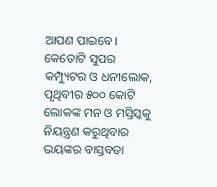ଆପଣ ପାଇବେ। କେତୋଟି ସୁପର କମ୍ପ୍ୟୁଟର ଓ ଧନୀଲୋକ, ପୃଥିବୀର ୫୦୦ କୋଟି ଲୋକଙ୍କ ମନ ଓ ମସ୍ତିସ୍କକୁ ନିୟନ୍ତ୍ରଣ କରୁଥିବାର ଭୟଙ୍କର ବାସ୍ତବତା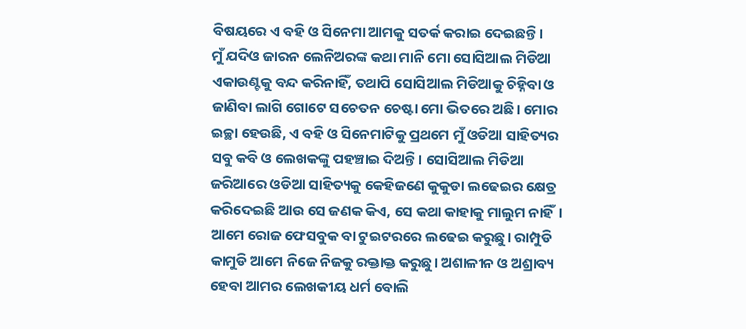ବିଷୟରେ ଏ ବହି ଓ ସିନେମା ଆମକୁ ସତର୍କ କରାଇ ଦେଇଛନ୍ତି।
ମୁଁ ଯଦିଓ ଜାରନ ଲେନିଅରଙ୍କ କଥା ମାନି ମୋ ସୋସିଆଲ ମିଡିଆ ଏକାଉଣ୍ଟକୁ ବନ୍ଦ କରିନାହିଁ, ତଥାପି ସୋସିଆଲ ମିଡିଆକୁ ଚିହ୍ନିବା ଓ ଜାଣିବା ଲାଗି ଗୋଟେ ସଚେତନ ଚେଷ୍ଟା ମୋ ଭିତରେ ଅଛି। ମୋର ଇଚ୍ଛା ହେଉଛି, ଏ ବହି ଓ ସିନେମାଟିକୁ ପ୍ରଥମେ ମୁଁ ଓଡିଆ ସାହିତ୍ୟର ସବୁ କବି ଓ ଲେଖକଙ୍କୁ ପହଞ୍ଚାଇ ଦିଅନ୍ତି। ସୋସିଆଲ ମିଡିଆ ଜରିଆରେ ଓଡିଆ ସାହିତ୍ୟକୁ କେହିଜଣେ କୁକୁଡା ଲଢେଇର କ୍ଷେତ୍ର କରିଦେଇଛି ଆଉ ସେ ଜଣକ କିଏ, ସେ କଥା କାହାକୁ ମାଲୁମ ନାହିଁ। ଆମେ ରୋଜ ଫେସବୁକ ବା ଟୁଇଟରରେ ଲଢେଇ କରୁଛୁ। ରାମ୍ପୁଡି କାମୁଡି ଆମେ ନିଜେ ନିଜକୁ ରକ୍ତାକ୍ତ କରୁଛୁ। ଅଶାଳୀନ ଓ ଅଶ୍ରାବ୍ୟ ହେବା ଆମର ଲେଖକୀୟ ଧର୍ମ ବୋଲି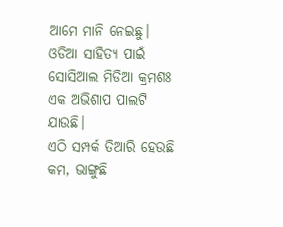ଆମେ ମାନି ନେଇଛୁ। ଓଡିଆ ସାହିତ୍ୟ ପାଇଁ ସୋସିଆଲ ମିଡିଆ କ୍ରମଶଃ ଏକ ଅଭିଶାପ ପାଲଟି ଯାଉଛି।
ଏଠି ସମ୍ପର୍କ ତିଆରି ହେଉଛି କମ, ଭାଙ୍ଗୁଛି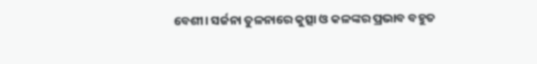ବେଶୀ। ସର୍ଜନା ତୁଳନାରେ କୁତ୍ସା ଓ କଳଙ୍କର ପ୍ରଭାବ ବହୁତ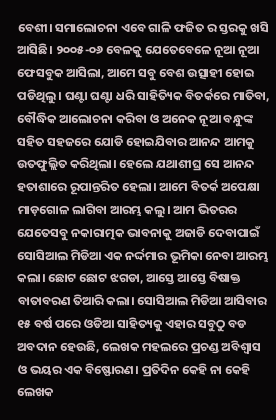ବେଶୀ। ସମାଲୋଚନା ଏବେ ଗାଳି ଫଜିତ ର ସ୍ତରକୁ ଖସି ଆସିଛି। ୨୦୦୫-୦୬ ବେଳକୁ ଯେତେବେଳେ ନୂଆ ନୂଆ ଫେସବୁକ ଆସିଲା, ଆମେ ସବୁ ବେଶ ଉତ୍ସାହୀ ହୋଇ ପଡିଥିଲୁ। ଘଣ୍ଟା ଘଣ୍ଟା ଧରି ସାହିତ୍ୟିକ ବିତର୍କରେ ମାତିବା, ବୌଦ୍ଧିକ ଆଲୋଚନା କରିବା ଓ ଅନେକ ନୂଆ ବନ୍ଧୁଙ୍କ ସହିତ ସହଜରେ ଯୋଡି ହୋଇଯିବାର ଆନନ୍ଦ ଆମକୁ ଉତଫୁଲ୍ଲିତ କରିଥିଲା। ହେଲେ ଯଥାଶୀଘ୍ର ସେ ଆନନ୍ଦ ହତାଶାରେ ରୂପାନ୍ତରିତ ହେଲା। ଆମେ ବିତର୍କ ଅପେକ୍ଷା ମାଡ଼ଗୋଳ ଲାଗିବା ଆରମ୍ଭ କଲୁ। ଆମ ଭିତରର ଯେତେସବୁ ନକାରାତ୍ମକ ଭାବନାକୁ ଅଜାଡି ଦେବାପାଇଁ ସୋସିଆଲ ମିଡିଆ ଏକ ନର୍ଦ୍ଦମାର ଭୂମିକା ନେବା ଆରମ୍ଭ କଲା। ଛୋଟ ଛୋଟ ଝଗଡା, ଆସ୍ତେ ଆସ୍ତେ ବିଷାକ୍ତ ବାତାବରଣ ତିଆରି କଲା। ସୋସିଆଲ ମିଡିଆ ଆସିବାର ୧୫ ବର୍ଷ ପରେ ଓଡିଆ ସାହିତ୍ୟକୁ ଏହାର ସବୁଠୁ ବଡ ଅବଦାନ ହେଉଛି, ଲେଖକ ମହଲରେ ପ୍ରଚଣ୍ଡ ଅବିଶ୍ଵାସ ଓ ଭୟର ଏକ ବିଷ୍ଫୋରଣ। ପ୍ରତିଦିନ କେହି ନା କେହି ଲେଖକ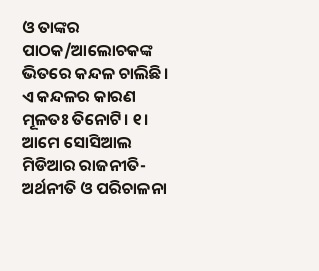ଓ ତାଙ୍କର ପାଠକ/ଆଲୋଚକଙ୍କ ଭିତରେ କନ୍ଦଳ ଚାଲିଛି।
ଏ କନ୍ଦଳର କାରଣ ମୂଳତଃ ତିନୋଟି। ୧। ଆମେ ସୋସିଆଲ ମିଡିଆର ରାଜନୀତି-ଅର୍ଥନୀତି ଓ ପରିଚାଳନା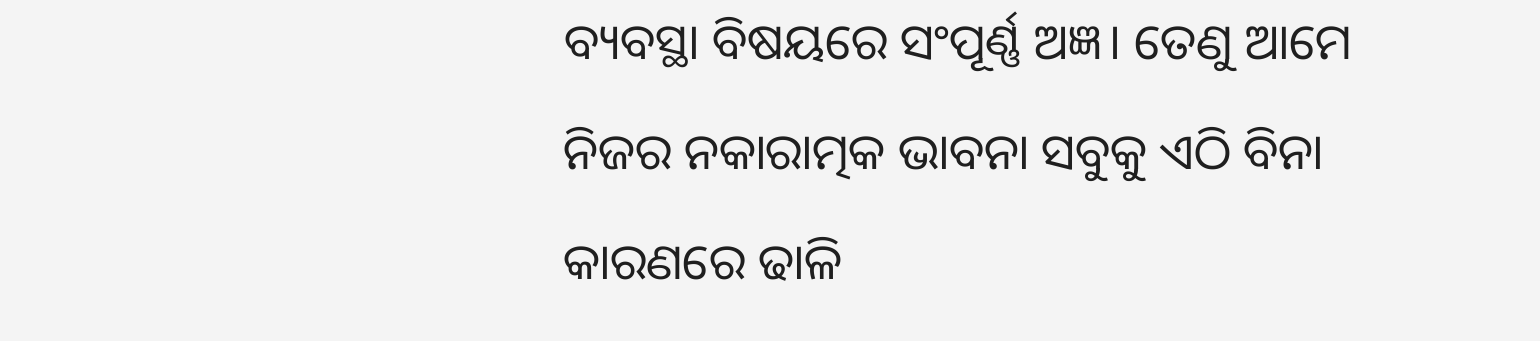ବ୍ୟବସ୍ଥା ବିଷୟରେ ସଂପୂର୍ଣ୍ଣ ଅଜ୍ଞ। ତେଣୁ ଆମେ ନିଜର ନକାରାତ୍ମକ ଭାବନା ସବୁକୁ ଏଠି ବିନା କାରଣରେ ଢାଳି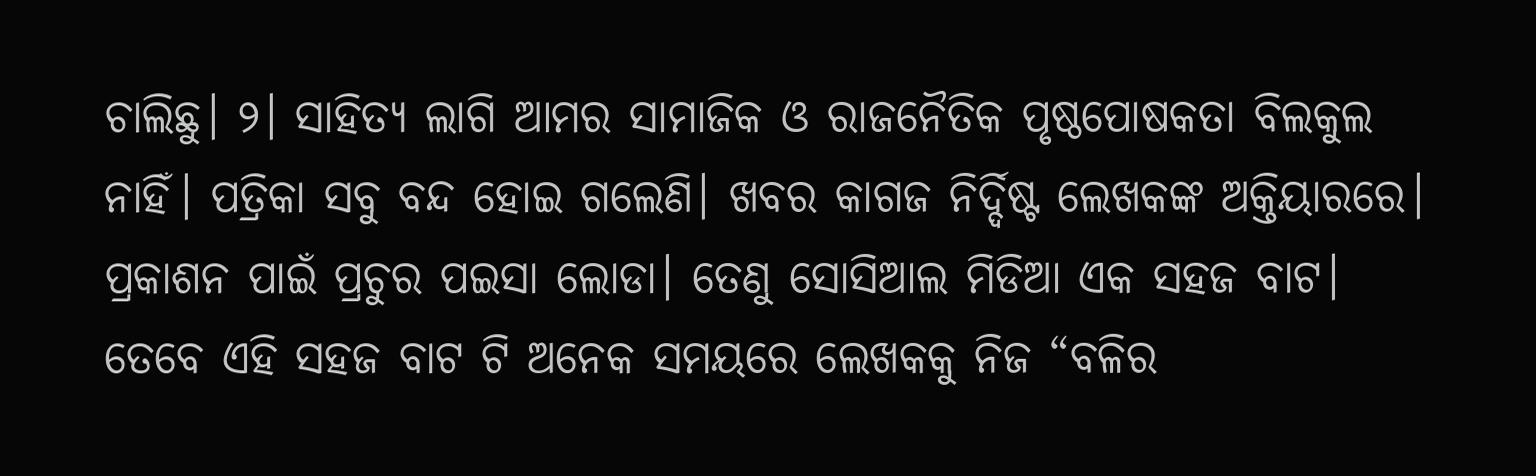ଚାଲିଛୁ। ୨। ସାହିତ୍ୟ ଲାଗି ଆମର ସାମାଜିକ ଓ ରାଜନୈତିକ ପୃଷ୍ଠପୋଷକତା ବିଲକୁଲ ନାହିଁ। ପତ୍ରିକା ସବୁ ବନ୍ଦ ହୋଇ ଗଲେଣି। ଖବର କାଗଜ ନିର୍ଦ୍ଦିଷ୍ଟ ଲେଖକଙ୍କ ଅକ୍ତିୟାରରେ। ପ୍ରକାଶନ ପାଇଁ ପ୍ରଚୁର ପଇସା ଲୋଡା। ତେଣୁ ସୋସିଆଲ ମିଡିଆ ଏକ ସହଜ ବାଟ। ତେବେ ଏହି ସହଜ ବାଟ ଟି ଅନେକ ସମୟରେ ଲେଖକକୁ ନିଜ “ବଳିର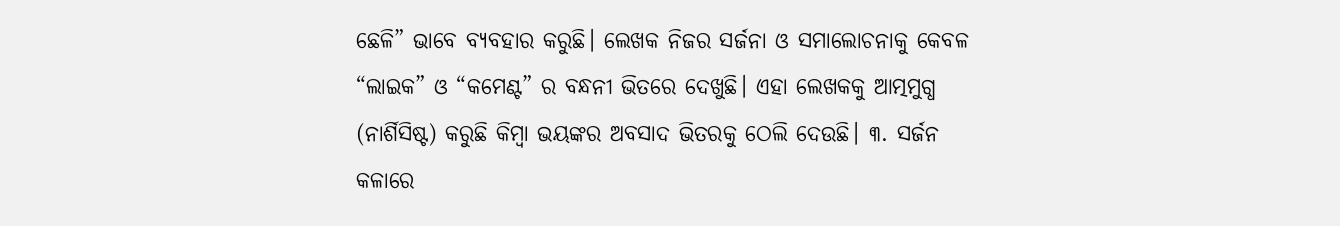ଛେଳି” ଭାବେ ବ୍ୟବହାର କରୁଛି। ଲେଖକ ନିଜର ସର୍ଜନା ଓ ସମାଲୋଚନାକୁ କେବଳ “ଲାଇକ” ଓ “କମେଣ୍ଟ” ର ବନ୍ଧନୀ ଭିତରେ ଦେଖୁଛି। ଏହା ଲେଖକକୁ ଆତ୍ମମୁଗ୍ଧ (ନାର୍ଶିସିଷ୍ଟ) କରୁଛି କିମ୍ବା ଭୟଙ୍କର ଅବସାଦ ଭିତରକୁ ଠେଲି ଦେଉଛି। ୩. ସର୍ଜନ କଳାରେ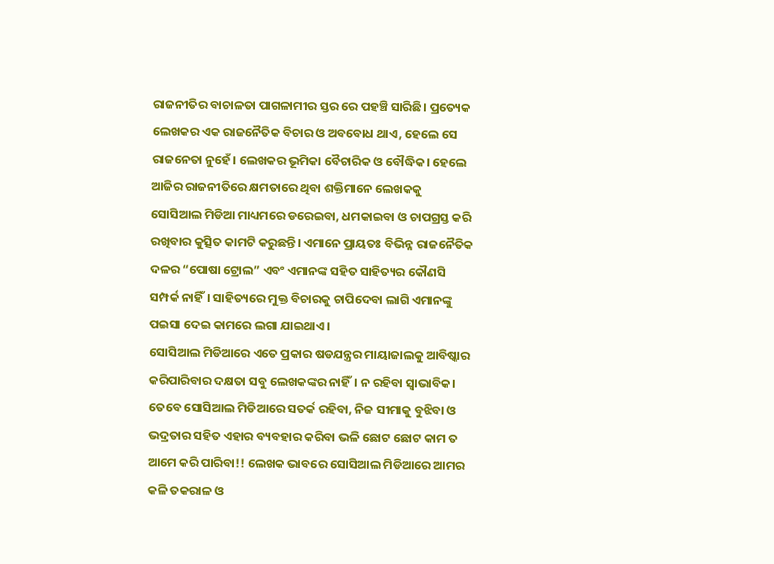ରାଜନୀତିର ବାଚାଳତା ପାଗଳାମୀର ସ୍ତର ରେ ପହଞ୍ଚି ସାରିଛି। ପ୍ରତ୍ୟେକ ଲେଖକର ଏକ ରାଜନୈତିକ ବିଚାର ଓ ଅବବୋଧ ଥାଏ, ହେଲେ ସେ ରାଜନେତା ନୁହେଁ। ଲେଖକର ଭୂମିକା ବୈଚାରିକ ଓ ବୌଦ୍ଧିକ। ହେଲେ ଆଜିର ରାଜନୀତିରେ କ୍ଷମତାରେ ଥିବା ଶକ୍ତିମାନେ ଲେଖକକୁ ସୋସିଆଲ ମିଡିଆ ମାଧ୍ୟମରେ ଡରେଇବା, ଧମକାଇବା ଓ ଚାପଗ୍ରସ୍ତ କରି ରଖିବାର କୁତ୍ସିତ କାମଟି କରୁଛନ୍ତି। ଏମାନେ ପ୍ରାୟତଃ ବିଭିନ୍ନ ରାଜନୈତିକ ଦଳର “ପୋଷା ଟ୍ରୋଲ” ଏବଂ ଏମାନଙ୍କ ସହିତ ସାହିତ୍ୟର କୌଣସି ସମ୍ପର୍କ ନାହିଁ। ସାହିତ୍ୟରେ ମୁକ୍ତ ବିଚାରକୁ ଚାପିଦେବା ଲାଗି ଏମାନଙ୍କୁ ପଇସା ଦେଇ କାମରେ ଲଗା ଯାଇଥାଏ।
ସୋସିଆଲ ମିଡିଆରେ ଏତେ ପ୍ରକାର ଷଡଯନ୍ତ୍ରର ମାୟାଜାଲକୁ ଆବିଷ୍କାର କରିପାରିବାର ଦକ୍ଷତା ସବୁ ଲେଖକଙ୍କର ନାହିଁ। ନ ରହିବା ସ୍ଵାଭାବିକ। ତେବେ ସୋସିଆଲ ମିଡିଆରେ ସତର୍କ ରହିବା, ନିଜ ସୀମାକୁ ବୁଝିବା ଓ ଭଦ୍ରତାର ସହିତ ଏହାର ବ୍ୟବହାର କରିବା ଭଳି ଛୋଟ ଛୋଟ କାମ ତ ଆମେ କରି ପାରିବା!! ଲେଖକ ଭାବରେ ସୋସିଆଲ ମିଡିଆରେ ଆମର କଳି ତକରାଳ ଓ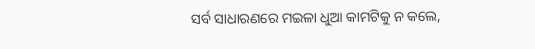ସର୍ବ ସାଧାରଣରେ ମଇଳା ଧୁଆ କାମଟିକୁ ନ କଲେ,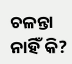ଚଳନ୍ତା ନାହିଁ କି?